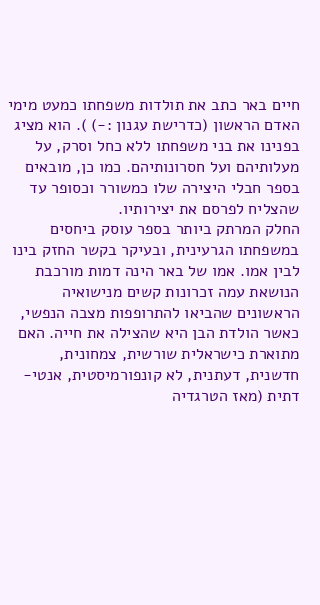חיים באר כתב את תולדות משפחתו כמעט מימי האדם הראשון (כדרישת עגנון :-) ). הוא מציג בפנינו את בני משפחתו ללא כחל וסרק, על מעלותיהם ועל חסרונותיהם. כמו כן, מובאים בספר חבלי היצירה שלו כמשורר וכסופר עד שהצליח לפרסם את יצירותיו.
החלק המרתק ביותר בספר עוסק ביחסים במשפחתו הגרעינית, ובעיקר בקשר החזק בינו לבין אמו. אמו של באר הינה דמות מורכבת הנושאת עמה זכרונות קשים מנישואיה הראשונים שהביאו להתרופפות מצבה הנפשי, כאשר הולדת הבן היא שהצילה את חייה. האם מתוארת כישראלית שורשית, צמחונית, חדשנית, דעתנית, לא קונפורמיסטית, אנטי-דתית (מאז הטרגדיה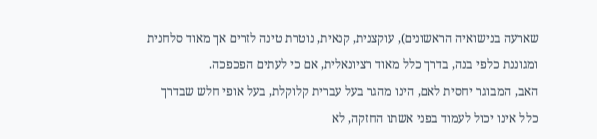שארעה בנישואיה הראשונים), עוקצנית, קנאית, נוטרת טינה לזרים אך מאוד סלחנית ומגוננת כלפי בנה, בדרך כלל מאוד רציונאלית, אם כי לעתים הפכפכה.
האב, המבוגר יחסית לאם, הינו מהגר בעל עברית קלוקלת, בעל אופי חלש שבדרך כלל אינו יכול לעמוד בפני אשתו החזקה, לא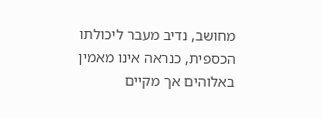מחושב, נדיב מעבר ליכולתו הכספית, כנראה אינו מאמין באלוהים אך מקיים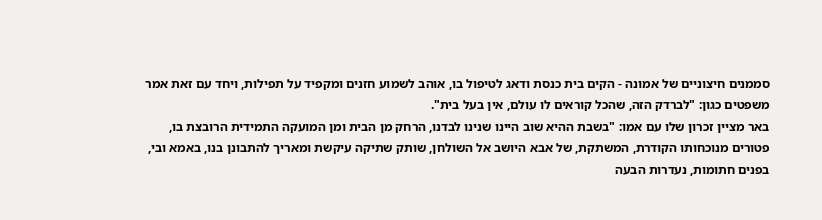סממנים חיצוניים של אמונה - הקים בית כנסת ודאג לטיפול בו, אוהב לשמוע חזנים ומקפיד על תפילות, ויחד עם זאת אמר משפטים כגון: "לברדק הזה, שהכל קוראים לו עולם, אין בעל בית".
באר מציין זכרון שלו עם אמו: "בשבת ההיא שוב היינו שנינו לבדנו, הרחק מן הבית ומן המועקה התמידית הרובצת בו, פטורים מנוכחותו הקודרת, המשתקת, של אבא היושב אל השולחן, שותק שתיקה עיקשת ומאריך להתבונן בנו, באמא ובי, בפנים חתומות, נעדרות הבעה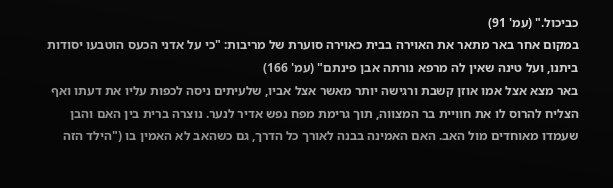כביכול." (עמ' 91)
במקום אחר באר מתאר את האוירה בבית כאוירה סוערת של מריבות: "כי על אדני הכעס הוטבעו יסודות ביתנו, ועל טינה שאין לה מרפא נורתה אבן פינתם" (עמ' 166)
באר מצא אצל אמו אוזן קשבת ורגישה יותר מאשר אצל אביו, שלעיתים ניסה לכפות עליו את דעתו ואף הצליח להרוס לו את חוויית בר המצווה, תוך גרימת מפח נפש אדיר לנער. נוצרה ברית בין האם והבן שעמדו מאוחדים מול האב. האם האמינה בבנה לאורך כל הדרך, גם כשהאב לא האמין בו ("הילד הזה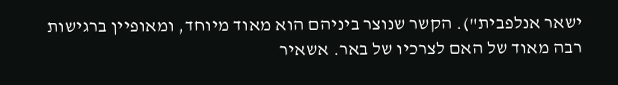ישאר אנלפבית"). הקשר שנוצר ביניהם הוא מאוד מיוחד, ומאופיין ברגישות רבה מאוד של האם לצרכיו של באר. אשאיר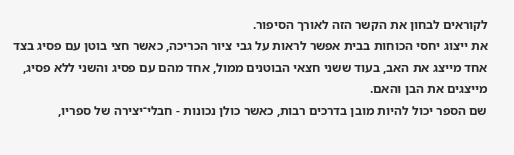לקוראים לבחון את הקשר הזה לאורך הסיפור.
את ייצוג יחסי הכוחות בבית אפשר לראות על גבי ציור הכריכה, כאשר חצי בוטן עם פסיג בצד אחד מייצג את האב, בעוד ששני חצאי הבוטנים ממול, אחד מהם עם פסיג והשני ללא פסיג, מייצגים את הבן והאם.
שם הספר יכול להיות מובן בדרכים רבות, כאשר כולן נכונות - חבלי־יצירה של ספריו,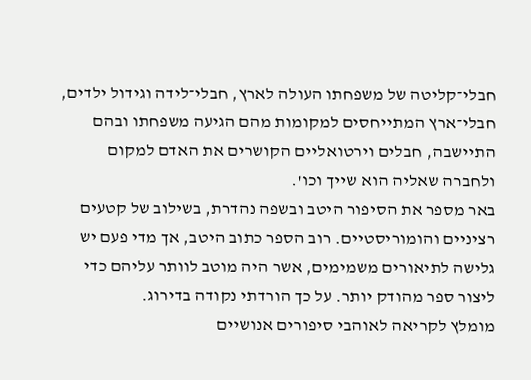חבלי־קליטה של משפחתו העולה לארץ, חבלי־לידה וגידול ילדים, חבלי־ארץ המתייחסים למקומות מהם הגיעה משפחתו ובהם התיישבה, חבלים וירטואליים הקושרים את האדם למקום ולחברה שאליה הוא שייך וכו'.
באר מספר את הסיפור היטב ובשפה נהדרת, בשילוב של קטעים רציניים והומוריסטיים. רוב הספר כתוב היטב, אך מדי פעם יש גלישה לתיאורים משמימים, אשר היה מוטב לוותר עליהם כדי ליצור ספר מהודק יותר. על כך הורדתי נקודה בדירוג.
מומלץ לקריאה לאוהבי סיפורים אנושיים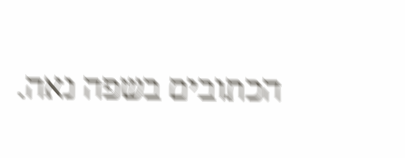הכתובים בשפה נאה.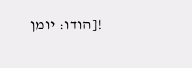![הודו: יומן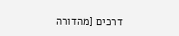דרכים [מהדורה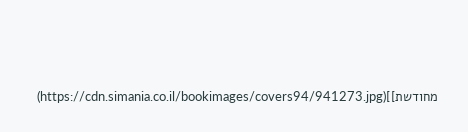מחודשת]](https://cdn.simania.co.il/bookimages/covers94/941273.jpg)